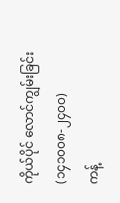ကိုယ်ပိုင် လောင်ကျွမ်းခြင်း (၁၄၁၀၀၈-၂၄၀၀)
ကန့်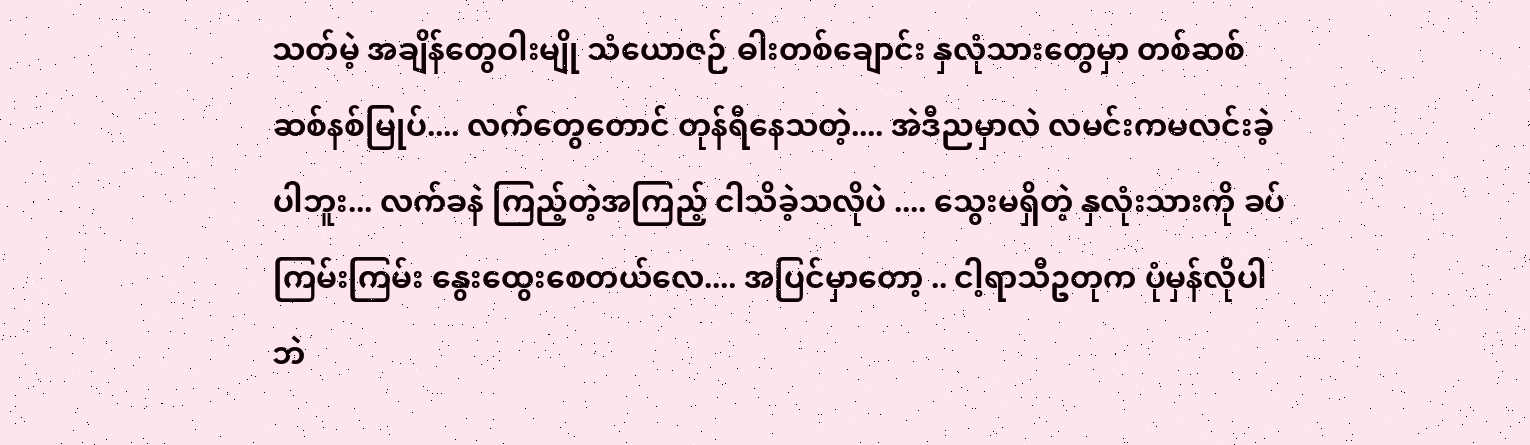သတ်မဲ့ အချိန်တွေဝါးမျို သံယောဇဉ် ဓါးတစ်ချောင်း နှလုံသားတွေမှာ တစ်ဆစ်ဆစ်နစ်မြုပ်.... လက်တွေတောင် တုန်ရီနေသတဲ့.... အဲဒီညမှာလဲ လမင်းကမလင်းခဲ့ပါဘူး... လက်ခနဲ ကြည့်တဲ့အကြည့် ငါသိခဲ့သလိုပဲ .... သွေးမရှိတဲ့ နှလုံးသားကို ခပ်ကြမ်းကြမ်း နွေးထွေးစေတယ်လေ.... အပြင်မှာတော့ .. ငါ့ရာသီဥတုက ပုံမှန်လိုပါဘဲ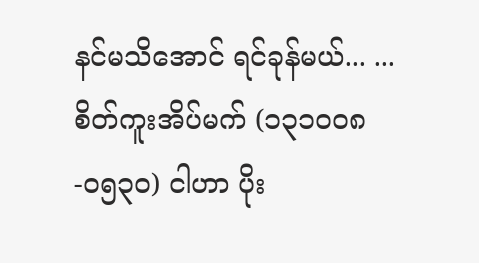နင်မသိအောင် ရင်ခုန်မယ်... ...
စိတ်ကူးအိပ်မက် (၁၃၁၀၀၈-၀၅၃၀) ငါဟာ ပိုး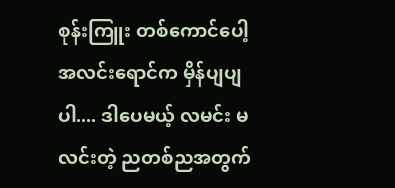စုန်းကြူး တစ်ကောင်ပေါ့ အလင်းရောင်က မှိန်ပျပျပါ.... ဒါပေမယ့် လမင်း မလင်းတဲ့ ညတစ်ညအတွက်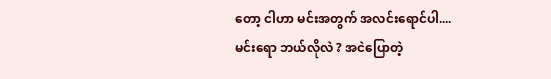တော့ ငါဟာ မင်းအတွက် အလင်းရောင်ပါ....
မင်းရော ဘယ်လိုလဲ ? အငဲပြောတဲ့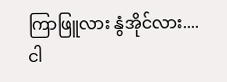ကြာဖြူလား နွံအိုင်လား....
ငါ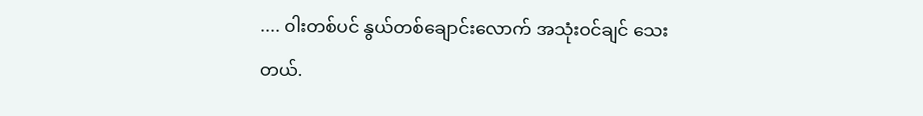.... ၀ါးတစ်ပင် နွယ်တစ်ချောင်းလောက် အသုံးဝင်ချင် သေးတယ်.